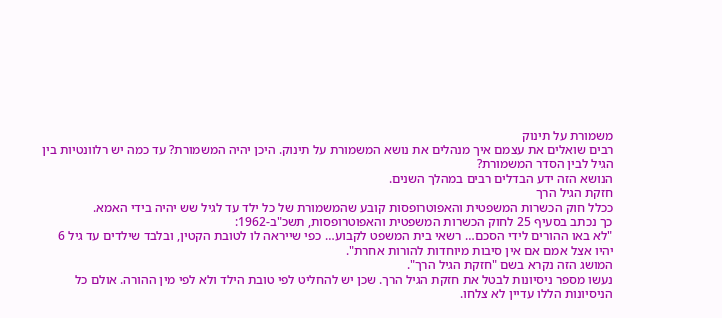משמורת על תינוק
רבים שואלים את עצמם איך מנהלים את נושא המשמורת על תינוק. היכן יהיה המשמורת? עד כמה יש רלוונטיות בין הגיל לבין הסדר המשמורת?
הנושא הזה ידע הבדלים רבים במהלך השנים.
חזקת הגיל הרך
ככלל חוק הכשרות המשפטית והאפוטרופסות קובע שהמשמורת של כל ילד עד לגיל שש יהיה בידי האמא.
כך נכתב בסעיף 25 לחוק הכשרות המשפטית והאפוטרופסות, תשכ"ב-1962:
"לא באו ההורים לידי הסכם… רשאי בית המשפט לקבוע… כפי שייראה לו לטובת הקטין, ובלבד שילדים עד גיל 6 יהיו אצל אמם אם אין סיבות מיוחדות להורות אחרת".
המושג הזה נקרא בשם "חזקת הגיל הרך".
נעשו מספר ניסיונות לבטל את חזקת הגיל הרך. שכן יש להחליט לפי טובת הילד ולא לפי מין ההורה. אולם כל הניסיונות הללו עדיין לא צלחו.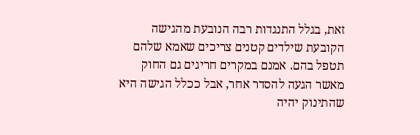זאת, בגלל התנגדות רבה הנובעת מהגישה הקובעת שילדים קטנים צריכים שאמא שלהם תטפל בהם. אמנם במקרים חריגים גם החוק מאשר הגעה להסדר אחר, אבל ככלל הגישה היא שהתינוק יהיה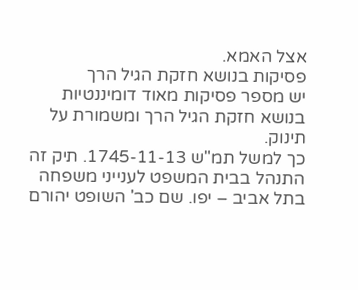אצל האמא.
פסיקות בנושא חזקת הגיל הרך
יש מספר פסיקות מאוד דומיננטיות בנושא חזקת הגיל הרך ומשמורת על תינוק.
כך למשל תמ"ש 1745-11-13. תיק זה התנהל בבית המשפט לענייני משפחה בתל אביב – יפו. שם כב' השופט יהורם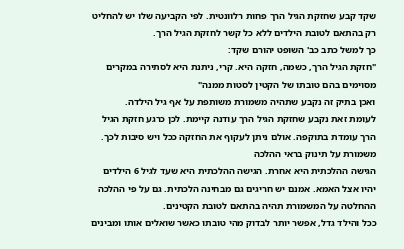שקד קבע שחזקת הגיל הרך פחות רלוונטית. לפי הקביעה שלו יש להחליט רק בהתאם לטובת הילדים ללא כל קשר לחזקת הגיל הרך.
כך למשל כתב כב' השופט יהורם שקד:
"חזקת הגיל הרך, כשמה, חזקה היא. קרי, ניתנת היא לסתירה במקרים מסוימים בהם טובתו של הקטין לסטות ממנה"
ואכן בתיק זה נקבע שתהיה משמורת משותפת על אף גיל הילדה.
לעומת זאת נקבע שחזקת הגיל הרך עודנה קיימת. לכן כרגע חזקת הגיל הרך עומדת בתוקפה. אולם ניתן לעקוף את החזקה ככל ויש סיבות לכך.
משמורת על תינוק בראי ההלכה
הגישה ההלכתית היא אחרת. הגישה ההלכתית היא שעד לגיל 6 הילדים יהיו אצל האמא. אמנם יש חריגים גם מבחינה הלכתית. גם על פי ההלכה ההחלטה על המשמורת תהיה בהתאם לטובת הקטינים.
ככל והילד גדל, אפשר יותר לבדוק מהי טובתו כאשר שואלים אותו ומבינים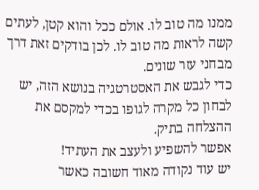ממנו מה טוב לו. אולם ככל והוא קטן, לעתים קשה לראות מה טוב לו. לכן בודקים זאת דרך מבחני עזר שונים.
כדי לגבש את האסטרטגיה בנושא הזה, יש לבחון כל מקרה לגופו בכדי למקסם את ההצלחה בתיק.
אפשר להשפיע ולעצב את העתיד!
יש עוד נקודה מאוד חשובה כאשר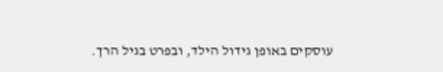עוסקים באופן גידול הילד, ובפרט בגיל הרך.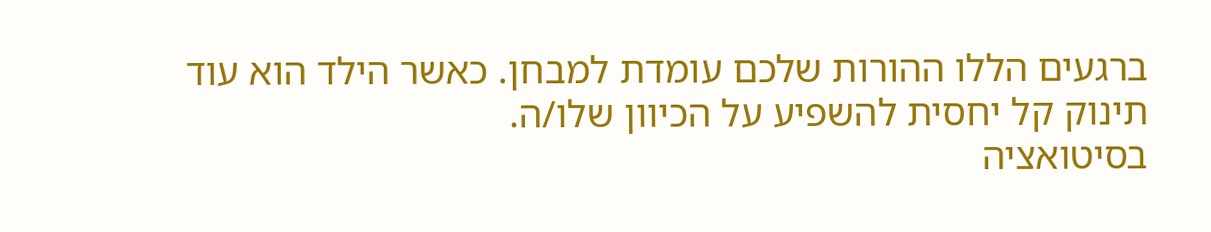ברגעים הללו ההורות שלכם עומדת למבחן. כאשר הילד הוא עוד תינוק קל יחסית להשפיע על הכיוון שלו/ה.
בסיטואציה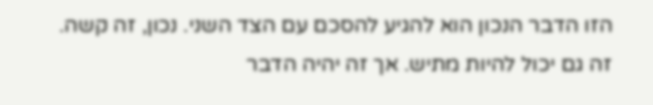הזו הדבר הנכון הוא להגיע להסכם עם הצד השני. נכון, זה קשה. זה גם יכול להיות מתיש. אך זה יהיה הדבר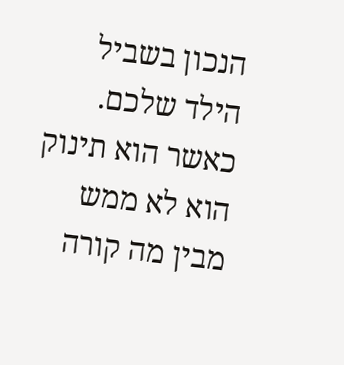הנכון בשביל הילד שלכם. כאשר הוא תינוק הוא לא ממש מבין מה קורה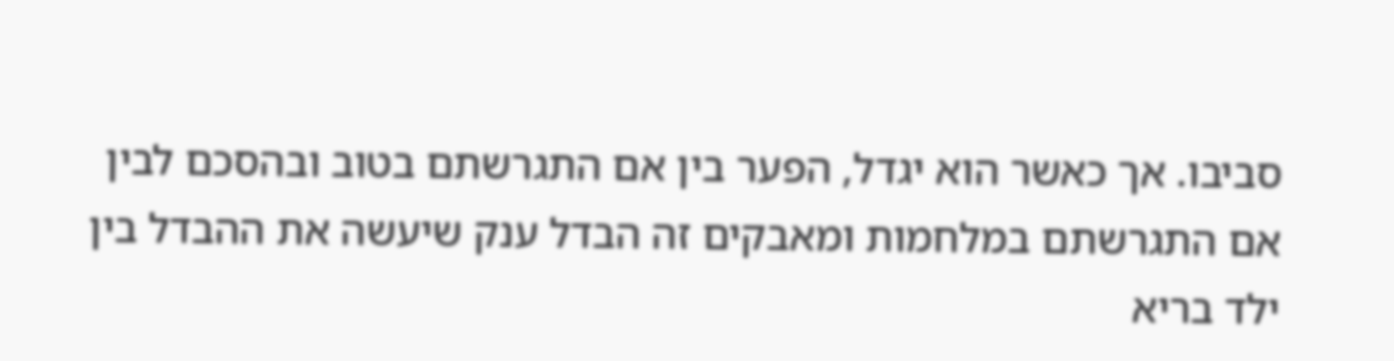סביבו. אך כאשר הוא יגדל, הפער בין אם התגרשתם בטוב ובהסכם לבין אם התגרשתם במלחמות ומאבקים זה הבדל ענק שיעשה את ההבדל בין ילד בריא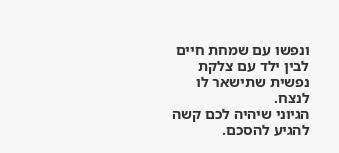ונפשו עם שמחת חיים לבין ילד עם צלקת נפשית שתישאר לו לנצח.
הגיוני שיהיה לכם קשה להגיע להסכם.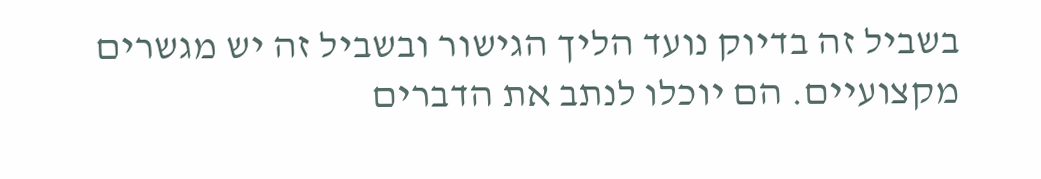בשביל זה בדיוק נועד הליך הגישור ובשביל זה יש מגשרים מקצועיים. הם יוכלו לנתב את הדברים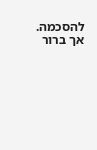להסכמה. אך ברור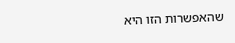שהאפשרות הזו היא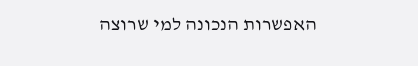האפשרות הנכונה למי שרוצה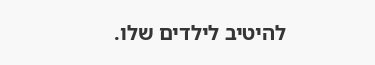להיטיב לילדים שלו.